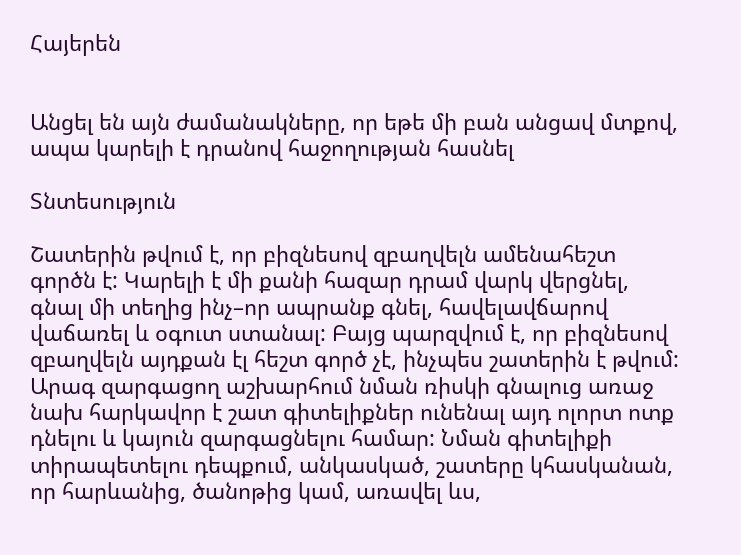Հայերեն


Անցել են այն ժամանակները, որ եթե մի բան անցավ մտքով, ապա կարելի է դրանով հաջողության հասնել

Տնտեսություն

Շատերին թվում է, որ բիզնեսով զբաղվելն ամենահեշտ գործն է: Կարելի է մի քանի հազար դրամ վարկ վերցնել, գնալ մի տեղից ինչ–որ ապրանք գնել, հավելավճարով վաճառել և օգուտ ստանալ: Բայց պարզվում է, որ բիզնեսով զբաղվելն այդքան էլ հեշտ գործ չէ, ինչպես շատերին է թվում: Արագ զարգացող աշխարհում նման ռիսկի գնալուց առաջ նախ հարկավոր է շատ գիտելիքներ ունենալ այդ ոլորտ ոտք դնելու և կայուն զարգացնելու համար: Նման գիտելիքի տիրապետելու դեպքում, անկասկած, շատերը կհասկանան, որ հարևանից, ծանոթից կամ, առավել ևս,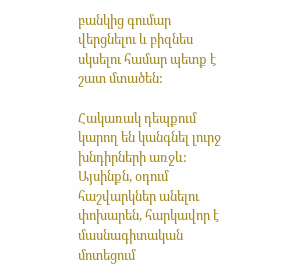բանկից գումար վերցնելու և բիզնես սկսելու համար պետք է շատ մտածեն:

Հակառակ դեպքում կարող են կանգնել լուրջ խնդիրների առջև: Այսինքն, օդում հաշվարկներ անելու փոխարեն, հարկավոր է մասնագիտական մոտեցում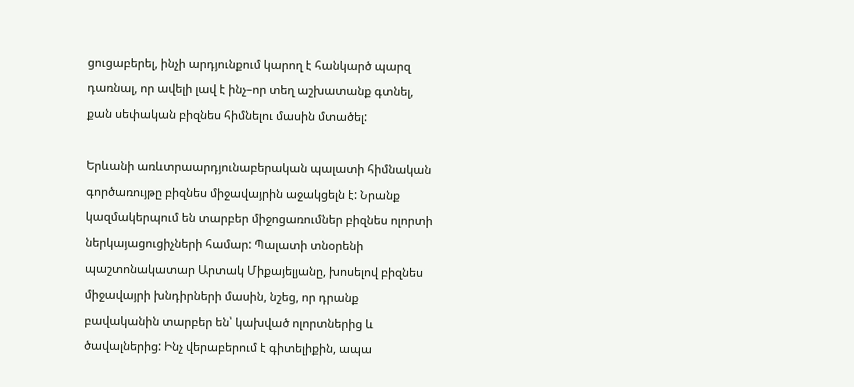ցուցաբերել, ինչի արդյունքում կարող է հանկարծ պարզ դառնալ, որ ավելի լավ է ինչ–որ տեղ աշխատանք գտնել, քան սեփական բիզնես հիմնելու մասին մտածել:

Երևանի առևտրաարդյունաբերական պալատի հիմնական գործառույթը բիզնես միջավայրին աջակցելն է: Նրանք կազմակերպում են տարբեր միջոցառումներ բիզնես ոլորտի ներկայացուցիչների համար: Պալատի տնօրենի պաշտոնակատար Արտակ Միքայելյանը, խոսելով բիզնես միջավայրի խնդիրների մասին, նշեց, որ դրանք բավականին տարբեր են՝ կախված ոլորտներից և ծավալներից: Ինչ վերաբերում է գիտելիքին, ապա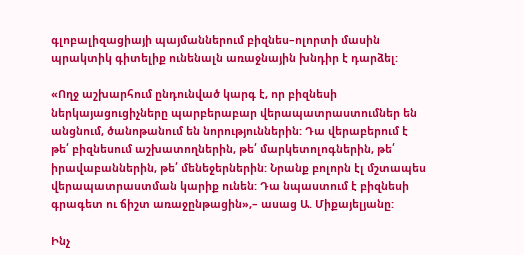գլոբալիզացիայի պայմաններում բիզնես–ոլորտի մասին պրակտիկ գիտելիք ունենալն առաջնային խնդիր է դարձել:

«Ողջ աշխարհում ընդունված կարգ է, որ բիզնեսի ներկայացուցիչները պարբերաբար վերապատրաստումներ են անցնում, ծանոթանում են նորություններին: Դա վերաբերում է թե՛ բիզնեսում աշխատողներին, թե՛ մարկետոլոգներին, թե՛ իրավաբաններին, թե՛ մենեջերներին: Նրանք բոլորն էլ մշտապես վերապատրաստման կարիք ունեն: Դա նպաստում է բիզնեսի գրագետ ու ճիշտ առաջընթացին»,– ասաց Ա. Միքայելյանը:

Ինչ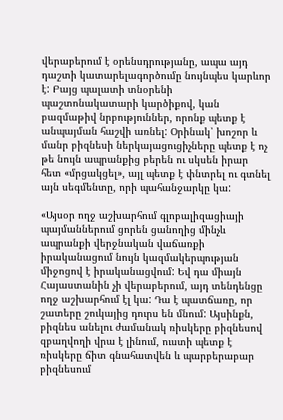վերաբերում է օրենսդրությանը, ապա այդ դաշտի կատարելագործումը նույնպես կարևոր է: Բայց պալատի տնօրենի պաշտոնակատարի կարծիքով, կան բազմաթիվ նրբություններ, որոնք պետք է անպայման հաշվի առնել: Օրինակ՝ խոշոր և մանր բիզնեսի ներկայացուցիչները պետք է ոչ թե նույն ապրանքից բերեն ու սկսեն իրար հետ «մրցակցել», այլ պետք է փնտրել ու գտնել այն սեգմենտը, որի պահանջարկը կա:

«Այսօր ողջ աշխարհում գլոբալիզացիայի պայմաններում ցորեն ցանողից մինչև ապրանքի վերջնական վաճառքի իրականացում նույն կազմակերպության միջոցով է իրականացվում: Եվ դա միայն Հայաստանին չի վերաբերում, այդ տենդենցը ողջ աշխարհում էլ կա: Դա է պատճառը, որ շատերը շուկայից դուրս են մնում: Այսինքն, բիզնես անելու ժամանակ ռիսկերը բիզնեսով զբաղվողի վրա է լինում, ուստի պետք է ռիսկերը ճիտ գնահատվեն և պարբերաբար բիզնեսում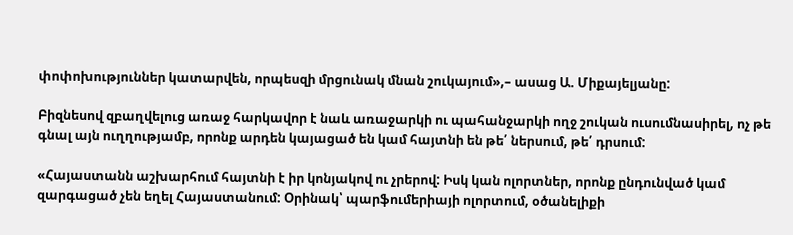փոփոխություններ կատարվեն, որպեսզի մրցունակ մնան շուկայում»,– ասաց Ա. Միքայելյանը:

Բիզնեսով զբաղվելուց առաջ հարկավոր է նաև առաջարկի ու պահանջարկի ողջ շուկան ուսումնասիրել, ոչ թե գնալ այն ուղղությամբ, որոնք արդեն կայացած են կամ հայտնի են թե՛ ներսում, թե՛ դրսում:

«Հայաստանն աշխարհում հայտնի է իր կոնյակով ու չրերով: Իսկ կան ոլորտներ, որոնք ընդունված կամ զարգացած չեն եղել Հայաստանում: Օրինակ՝ պարֆումերիայի ոլորտում, օծանելիքի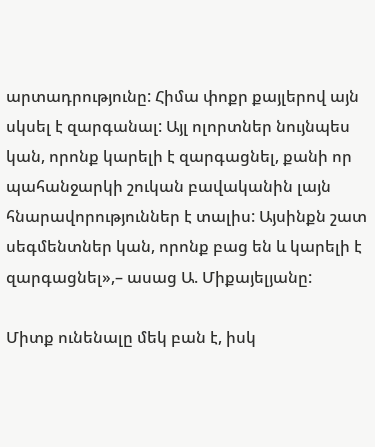արտադրությունը: Հիմա փոքր քայլերով այն սկսել է զարգանալ: Այլ ոլորտներ նույնպես կան, որոնք կարելի է զարգացնել, քանի որ պահանջարկի շուկան բավականին լայն հնարավորություններ է տալիս: Այսինքն շատ սեգմենտներ կան, որոնք բաց են և կարելի է զարգացնել»,– ասաց Ա. Միքայելյանը:

Միտք ունենալը մեկ բան է, իսկ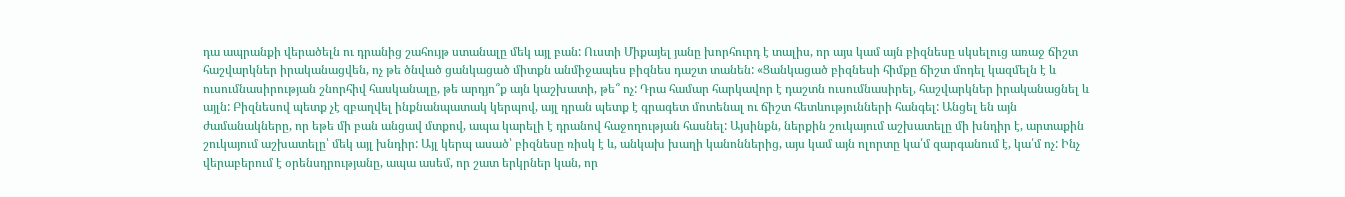դա ապրանքի վերածելն ու դրանից շահույթ ստանալը մեկ այլ բան: Ուստի Միքայել յանը խորհուրդ է տալիս, որ այս կամ այն բիզնեսը սկսելուց առաջ ճիշտ հաշվարկներ իրականացվեն, ոչ թե ծնված ցանկացած միտքն անմիջապես բիզնես դաշտ տանեն: «Ցանկացած բիզնեսի հիմքը ճիշտ մոդել կազմելն է և ուսումնասիրության շնորհիվ հասկանալը, թե արդյո՞ք այն կաշխատի, թե՞ ոչ: Դրա համար հարկավոր է դաշտն ուսումնասիրել, հաշվարկներ իրականացնել և այլն: Բիզնեսով պետք չէ զբաղվել ինքնանպատակ կերպով, այլ դրան պետք է գրագետ մոտենալ ու ճիշտ հետևությունների հանգել: Անցել են այն ժամանակները, որ եթե մի բան անցավ մտքով, ապա կարելի է դրանով հաջողության հասնել: Այսինքն, ներքին շուկայում աշխատելը մի խնդիր է, արտաքին շուկայում աշխատելը՝ մեկ այլ խնդիր: Այլ կերպ ասած՝ բիզնեսը ռիսկ է և, անկախ խաղի կանոններից, այս կամ այն ոլորտը կա՛մ զարգանում է, կա՛մ ոչ: Ինչ վերաբերում է օրենսդրությանը, ապա ասեմ, որ շատ երկրներ կան, որ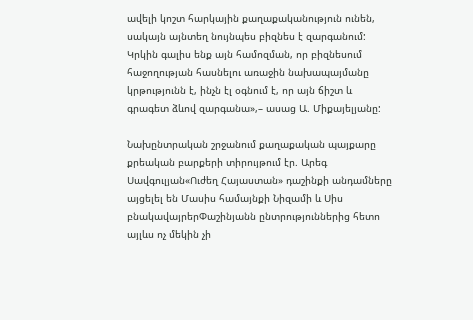ավելի կոշտ հարկային քաղաքականություն ունեն, սակայն այնտեղ նույնպես բիզնես է զարգանում: Կրկին գալիս ենք այն համոզման, որ բիզնեսում հաջողության հասնելու առաջին նախապայմանը կրթությունն է, ինչն էլ օգնում է, որ այն ճիշտ և գրագետ ձևով զարգանա»,– ասաց Ա. Միքայելյանը:

Նախընտրական շրջանում քաղաքական պայքարը քրեական բարքերի տիրույթում էր. Արեգ Սավգուլյան«Ուժեղ Հայաստան» դաշինքի անդամները այցելել են Մասիս համայնքի Նիզամի և Սիս բնակավայրերՓաշինյանն ընտրություններից հետո այլևս ոչ մեկին չի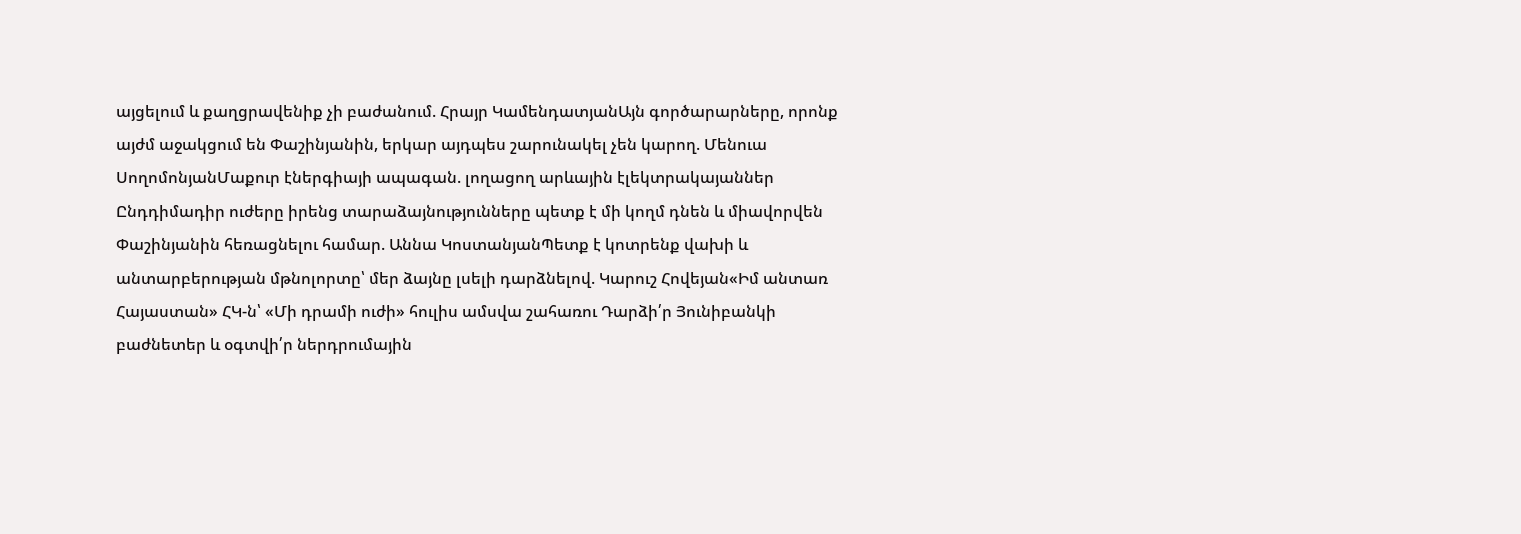այցելում և քաղցրավենիք չի բաժանում. Հրայր ԿամենդատյանԱյն գործարարները, որոնք այժմ աջակցում են Փաշինյանին, երկար այդպես շարունակել չեն կարող. Մենուա ՍողոմոնյանՄաքուր էներգիայի ապագան. լողացող արևային էլեկտրակայաններ Ընդդիմադիր ուժերը իրենց տարաձայնությունները պետք է մի կողմ դնեն և միավորվեն Փաշինյանին հեռացնելու համար. Աննա ԿոստանյանՊետք է կոտրենք վախի և անտարբերության մթնոլորտը՝ մեր ձայնը լսելի դարձնելով. Կարուշ Հովեյան«Իմ անտառ Հայաստան» ՀԿ-ն՝ «Մի դրամի ուժի» հուլիս ամսվա շահառու Դարձի՛ր Յունիբանկի բաժնետեր և օգտվի՛ր ներդրումային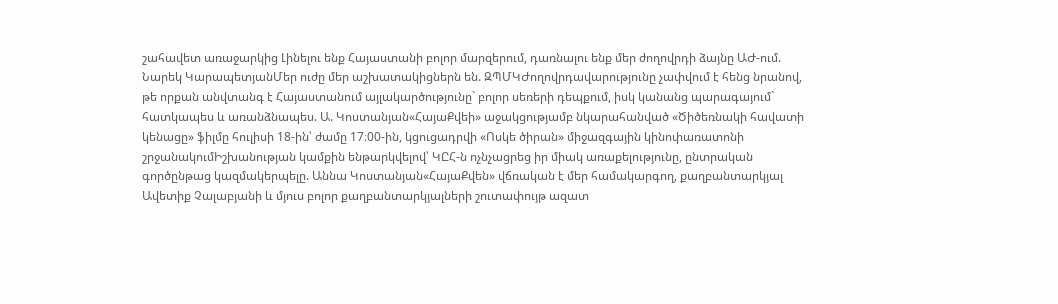շահավետ առաջարկից Լինելու ենք Հայաստանի բոլոր մարզերում, դառնալու ենք մեր ժողովրդի ձայնը ԱԺ-ում. Նարեկ ԿարապետյանՄեր ուժը մեր աշխատակիցներն են. ԶՊՄԿԺողովրդավարությունը չափվում է հենց նրանով, թե որքան անվտանգ է Հայաստանում այլակարծությունը` բոլոր սեռերի դեպքում, իսկ կանանց պարագայում` հատկապես և առանձնապես. Ա. Կոստանյան«ՀայաՔվեի» աջակցությամբ նկարահանված «Ծիծեռնակի հավատի կենացը» ֆիլմը հուլիսի 18-ին՝ ժամը 17։00-ին, կցուցադրվի «Ոսկե ծիրան» միջազգային կինոփառատոնի շրջանակումԻշխանության կամքին ենթարկվելով՝ ԿԸՀ-ն ոչնչացրեց իր միակ առաքելությունը, ընտրական գործընթաց կազմակերպելը. Աննա Կոստանյան«ՀայաՔվեն» վճռական է մեր համակարգող, քաղբանտարկյալ Ավետիք Չալաբյանի և մյուս բոլոր քաղբանտարկյալների շուտափույթ ազատ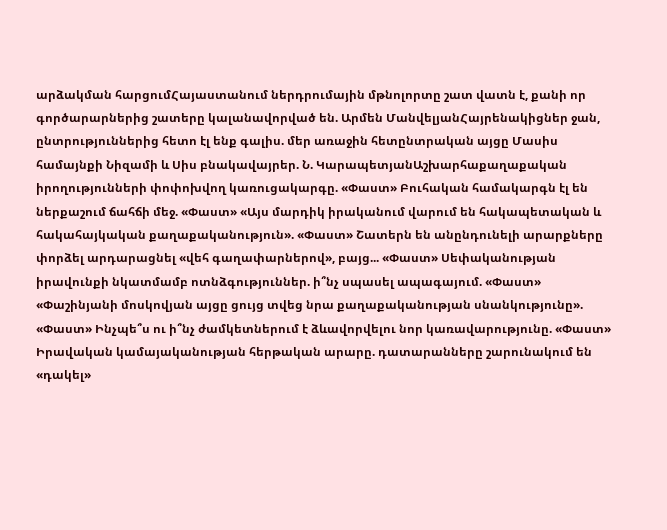արձակման հարցումՀայաստանում ներդրումային մթնոլորտը շատ վատն է, քանի որ գործարարներից շատերը կալանավորված են. Արմեն ՄանվելյանՀայրենակիցներ ջան, ընտրություններից հետո էլ ենք գալիս. մեր առաջին հետընտրական այցը Մասիս համայնքի Նիզամի և Սիս բնակավայրեր. Ն. ԿարապետյանԱշխարհաքաղաքական իրողությունների փոփոխվող կառուցակարգը. «Փաստ» Բուհական համակարգն էլ են ներքաշում ճահճի մեջ. «Փաստ» «Այս մարդիկ իրականում վարում են հակապետական և հակահայկական քաղաքականություն». «Փաստ» Շատերն են անընդունելի արարքները փորձել արդարացնել «վեհ գաղափարներով», բայց... «Փաստ» Սեփականության իրավունքի նկատմամբ ոտնձգություններ. ի՞նչ սպասել ապագայում. «Փաստ» «Փաշինյանի մոսկովյան այցը ցույց տվեց նրա քաղաքականության սնանկությունը». «Փաստ» Ինչպե՞ս ու ի՞նչ ժամկետներում է ձևավորվելու նոր կառավարությունը. «Փաստ» Իրավական կամայականության հերթական արարը. դատարանները շարունակում են «դակել»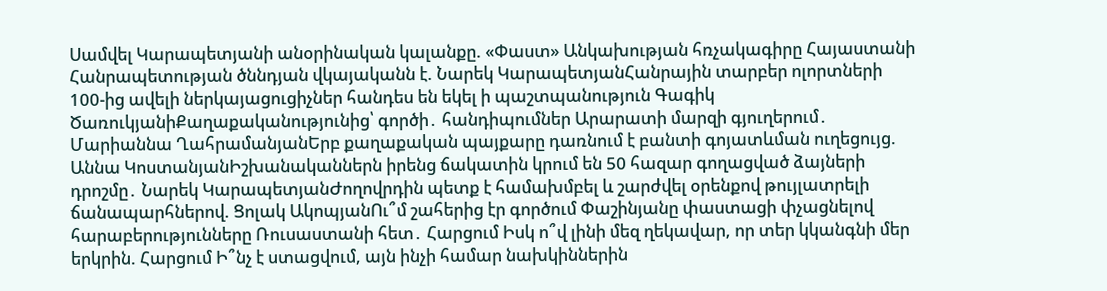Սամվել Կարապետյանի անօրինական կալանքը. «Փաստ» Անկախության հռչակագիրը Հայաստանի Հանրապետության ծննդյան վկայականն է. Նարեկ ԿարապետյանՀանրային տարբեր ոլորտների 100-ից ավելի ներկայացուցիչներ հանդես են եկել ի պաշտպանություն Գագիկ ԾառուկյանիՔաղաքականությունից՝ գործի․ հանդիպումներ Արարատի մարզի գյուղերում․ Մարիաննա ՂահրամանյանԵրբ քաղաքական պայքարը դառնում է բանտի գոյատևման ուղեցույց. Աննա ԿոստանյանԻշխանականներն իրենց ճակատին կրում են 50 հազար գողացված ձայների դրոշմը․ Նարեկ ԿարապետյանԺողովրդին պետք է համախմբել և շարժվել օրենքով թույլատրելի ճանապարհներով. Ցոլակ ԱկոպյանՈւ՞մ շահերից էր գործում Փաշինյանը փաստացի փչացնելով հարաբերությունները Ռուսաստանի հետ․ Հարցում Իսկ ո՞վ լինի մեզ ղեկավար, որ տեր կկանգնի մեր երկրին. Հարցում Ի՞նչ է ստացվում, այն ինչի համար նախկիններին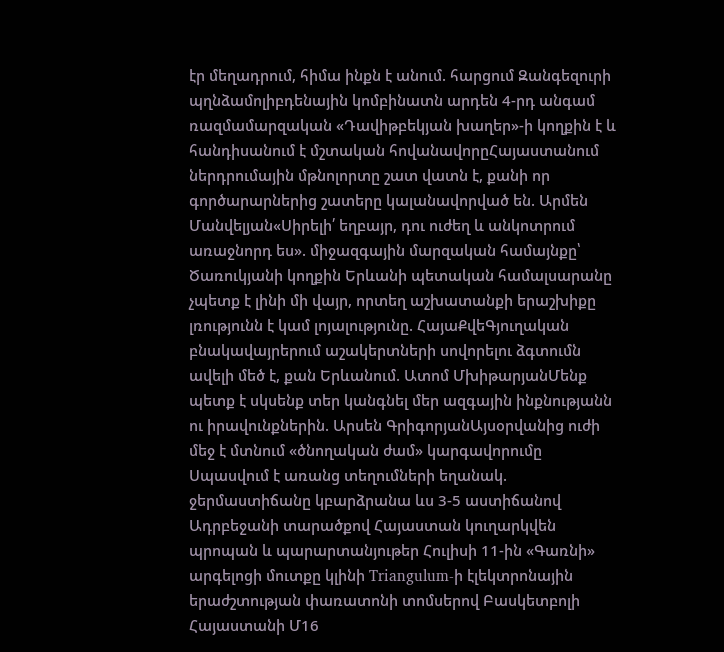էր մեղադրում, հիմա ինքն է անում. հարցում Զանգեզուրի պղնձամոլիբդենային կոմբինատն արդեն 4-րդ անգամ ռազմամարզական «Դավիթբեկյան խաղեր»-ի կողքին է և հանդիսանում է մշտական հովանավորըՀայաստանում ներդրումային մթնոլորտը շատ վատն է, քանի որ գործարարներից շատերը կալանավորված են. Արմեն Մանվելյան«Սիրելի՛ եղբայր, դու ուժեղ և անկոտրում առաջնորդ ես». միջազգային մարզական համայնքը՝ Ծառուկյանի կողքին Երևանի պետական համալսարանը չպետք է լինի մի վայր, որտեղ աշխատանքի երաշխիքը լռությունն է կամ լոյալությունը. ՀայաՔվեԳյուղական բնակավայրերում աշակերտների սովորելու ձգտումն ավելի մեծ է, քան Երևանում. Ատոմ ՄխիթարյանՄենք պետք է սկսենք տեր կանգնել մեր ազգային ինքնությանն ու իրավունքներին. Արսեն ԳրիգորյանԱյսօրվանից ուժի մեջ է մտնում «ծնողական ժամ» կարգավորումը Սպասվում է առանց տեղումների եղանակ. ջերմաստիճանը կբարձրանա ևս 3-5 աստիճանով Ադրբեջանի տարածքով Հայաստան կուղարկվեն պրոպան և պարարտանյութեր Հուլիսի 11-ին «Գառնի» արգելոցի մուտքը կլինի Triangulum-ի էլեկտրոնային երաժշտության փառատոնի տոմսերով Բասկետբոլի Հայաստանի Մ16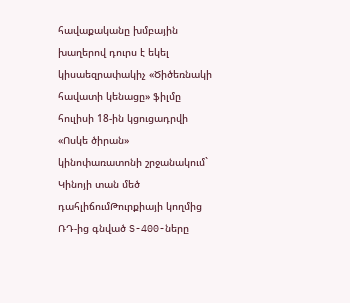հավաքականը խմբային խաղերով դուրս է եկել կիսաեզրափակիչ «Ծիծեռնակի հավատի կենացը» ֆիլմը հուլիսի 18-ին կցուցադրվի «Ոսկե ծիրան» կինոփառատոնի շրջանակում` Կինոյի տան մեծ դահլիճումԹուրքիայի կողմից ՌԴ-ից գնված S-400-ները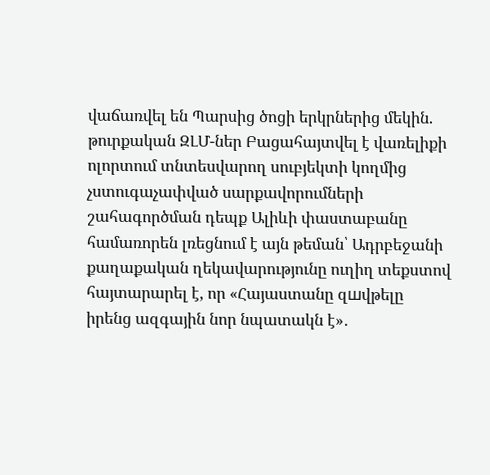վաճառվել են Պարսից ծոցի երկրներից մեկին. թուրքական ԶԼՄ-ներ Բացահայտվել է վառելիքի ոլորտում տնտեսվարող սուբյեկտի կողմից չստուգաչափված սարքավորումների շահագործման դեպք Ալիևի փաստաբանը համառորեն լռեցնում է այն թեման՝ Ադրբեջանի քաղաքական ղեկավարությունը ուղիղ տեքստով հայտարարել է, որ «Հայաստանը զшվթելը իրենց ազգային նոր նպատակն է»․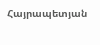Հայրապետյան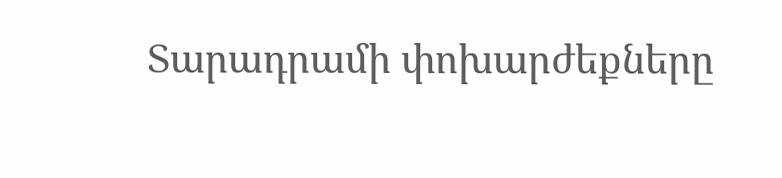Տարադրամի փոխարժեքները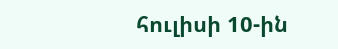հուլիսի 10-ին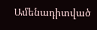Ամենադիտված